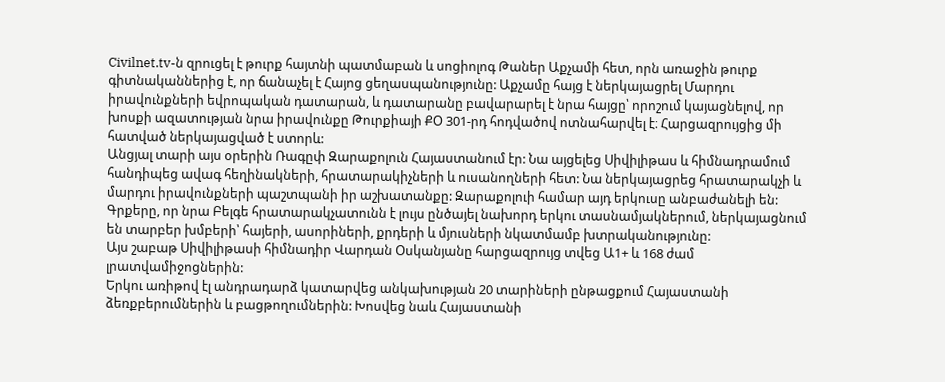Civilnet.tv-ն զրուցել է թուրք հայտնի պատմաբան և սոցիոլոգ Թաներ Աքչամի հետ, որն առաջին թուրք գիտնականներից է, որ ճանաչել է Հայոց ցեղասպանությունը: Աքչամը հայց է ներկայացրել Մարդու իրավունքների եվրոպական դատարան, և դատարանը բավարարել է նրա հայցը՝ որոշում կայացնելով, որ խոսքի ազատության նրա իրավունքը Թուրքիայի ՔՕ 301-րդ հոդվածով ոտնահարվել է։ Հարցազրույցից մի հատված ներկայացված է ստորև:
Անցյալ տարի այս օրերին Ռագըփ Զարաքոլուն Հայաստանում էր: Նա այցելեց Սիվիլիթաս և հիմնադրամում հանդիպեց ավագ հեղինակների, հրատարակիչների և ուսանողների հետ: Նա ներկայացրեց հրատարակչի և մարդու իրավունքների պաշտպանի իր աշխատանքը: Զարաքոլուի համար այդ երկուսը անբաժանելի են: Գրքերը, որ նրա Բելգե հրատարակչատունն է լույս ընծայել նախորդ երկու տասնամյակներում, ներկայացնում են տարբեր խմբերի՝ հայերի, ասորիների, քրդերի և մյուսների նկատմամբ խտրականությունը:
Այս շաբաթ Սիվիլիթասի հիմնադիր Վարդան Օսկանյանը հարցազրույց տվեց Ա1+ և 168 ժամ լրատվամիջոցներին:
Երկու առիթով էլ անդրադարձ կատարվեց անկախության 20 տարիների ընթացքում Հայաստանի ձեռքբերումներին և բացթողումներին: Խոսվեց նաև Հայաստանի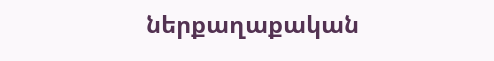ներքաղաքական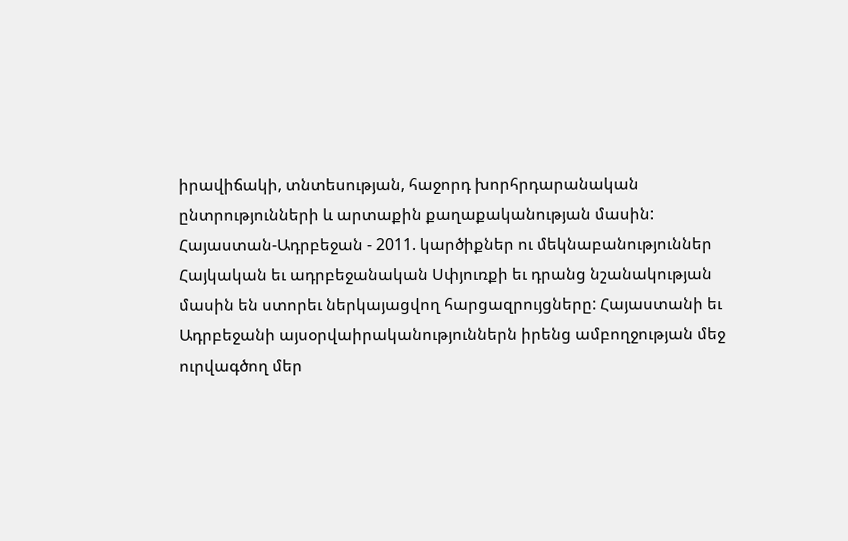իրավիճակի, տնտեսության, հաջորդ խորհրդարանական ընտրությունների և արտաքին քաղաքականության մասին:
Հայաստան-Ադրբեջան - 2011. կարծիքներ ու մեկնաբանություններ
Հայկական եւ ադրբեջանական Սփյուռքի եւ դրանց նշանակության մասին են ստորեւ ներկայացվող հարցազրույցները: Հայաստանի եւ Ադրբեջանի այսօրվաիրականություններն իրենց ամբողջության մեջ ուրվագծող մեր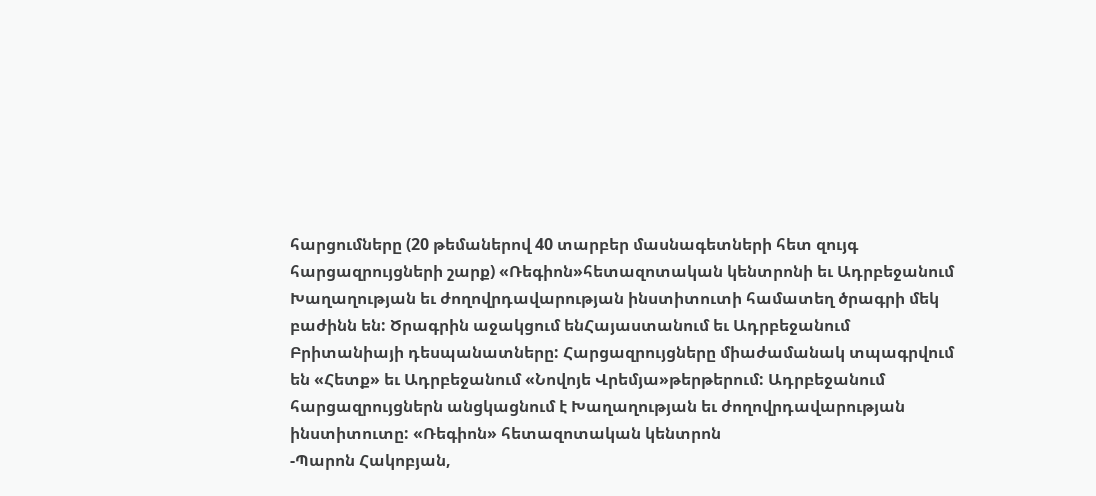հարցումները (20 թեմաներով 40 տարբեր մասնագետների հետ զույգ հարցազրույցների շարք) «Ռեգիոն»հետազոտական կենտրոնի եւ Ադրբեջանում Խաղաղության եւ ժողովրդավարության ինստիտուտի համատեղ ծրագրի մեկ բաժինն են: Ծրագրին աջակցում ենՀայաստանում եւ Ադրբեջանում Բրիտանիայի դեսպանատները: Հարցազրույցները միաժամանակ տպագրվում են «Հետք» եւ Ադրբեջանում «Նովոյե Վրեմյա»թերթերում: Ադրբեջանում հարցազրույցներն անցկացնում է Խաղաղության եւ ժողովրդավարության ինստիտուտը: «Ռեգիոն» հետազոտական կենտրոն
-Պարոն Հակոբյան,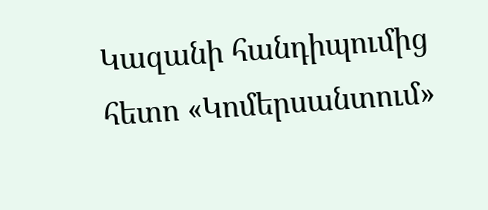Կազանի հանդիպումից հետո «Կոմերսանտում»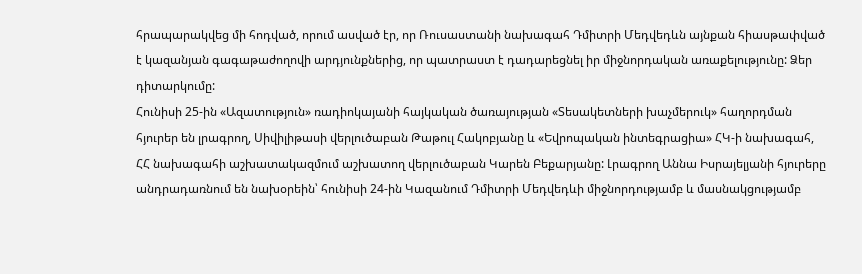հրապարակվեց մի հոդված, որում ասված էր, որ Ռուսաստանի նախագահ Դմիտրի Մեդվեդևն այնքան հիասթափված է կազանյան գագաթաժողովի արդյունքներից, որ պատրաստ է դադարեցնել իր միջնորդական առաքելությունը: Ձեր դիտարկումը:
Հունիսի 25-ին «Ազատություն» ռադիոկայանի հայկական ծառայության «Տեսակետների խաչմերուկ» հաղորդման հյուրեր են լրագրող, Սիվիլիթասի վերլուծաբան Թաթուլ Հակոբյանը և «Եվրոպական ինտեգրացիա» ՀԿ-ի նախագահ, ՀՀ նախագահի աշխատակազմում աշխատող վերլուծաբան Կարեն Բեքարյանը: Լրագրող Աննա Իսրայելյանի հյուրերը անդրադառնում են նախօրեին՝ հունիսի 24-ին Կազանում Դմիտրի Մեդվեդևի միջնորդությամբ և մասնակցությամբ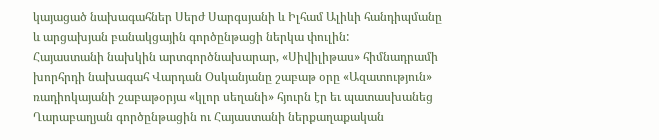կայացած նախագահներ Սերժ Սարգսյանի և Իլհամ Ալիևի հանդիպմանը և արցախյան բանակցային գործընթացի ներկա փուլին:
Հայաստանի նախկին արտգործնախարար, «Սիվիլիթաս» հիմնադրամի խորհրդի նախագահ Վարդան Օսկանյանը շաբաթ օրը «Ազատություն» ռադիոկայանի շաբաթօրյա «կլոր սեղանի» հյուրն էր եւ պատասխանեց Ղարաբաղյան գործընթացին ու Հայաստանի ներքաղաքական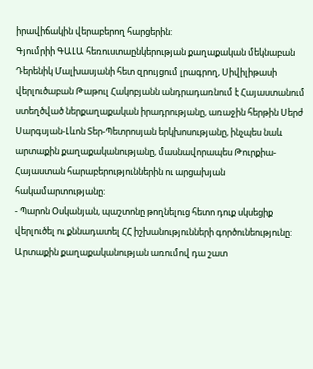իրավիճակին վերաբերող հարցերին:
Գյումրիի ԳԱԼԱ հեռուստաընկերության քաղաքական մեկնաբան Դերենիկ Մալխասյանի հետ զրույցում լրագրող, Սիվիլիթասի վերլուծաբան Թաթուլ Հակոբյանն անդրադառնում է Հայաստանում ստեղծված ներքաղաքական իրադրությանը, առաջին հերթին Սերժ Սարգսյան-Լևոն Տեր-Պետրոսյան երկխոսությանը, ինչպես նաև արտաքին քաղաքականությանը, մասնավորապես Թուրքիա-Հայաստան հարաբերություններին ու արցախյան հակամարտությանը:
- Պարոն Օսկանյան, պաշտոնը թողնելուց հետո դուք սկսեցիք վերլուծել ու քննադատել ՀՀ իշխանությունների գործունեությունը: Արտաքին քաղաքականության առումով դա շատ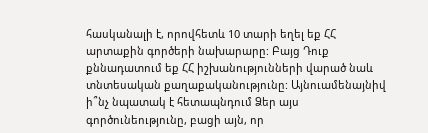հասկանալի է, որովհետև 10 տարի եղել եք ՀՀ արտաքին գործերի նախարարը: Բայց Դուք քննադատում եք ՀՀ իշխանությունների վարած նաև տնտեսական քաղաքականությունը: Այնուամենայնիվ ի՞նչ նպատակ է հետապնդում Ձեր այս գործունեությունը, բացի այն, որ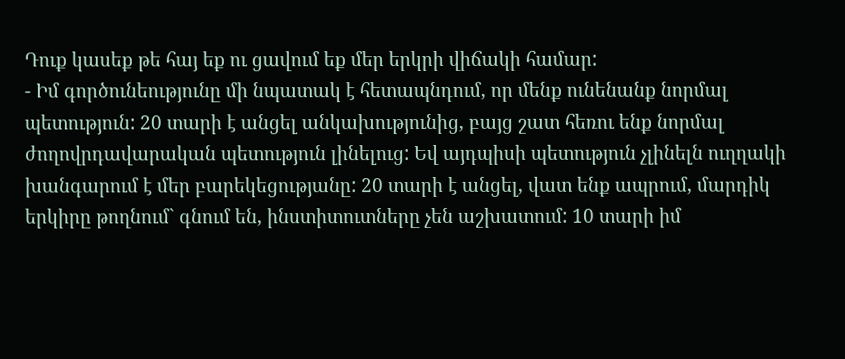Դուք կասեք թե հայ եք ու ցավում եք մեր երկրի վիճակի համար:
- Իմ գործունեությունը մի նպատակ է հետապնդում, որ մենք ունենանք նորմալ պետություն: 20 տարի է անցել անկախությունից, բայց շատ հեռու ենք նորմալ ժողովրդավարական պետություն լինելուց: Եվ այդպիսի պետություն չլինելն ուղղակի խանգարում է մեր բարեկեցությանը: 20 տարի է անցել, վատ ենք ապրում, մարդիկ երկիրը թողնում` գնում են, ինստիտուտները չեն աշխատում: 10 տարի իմ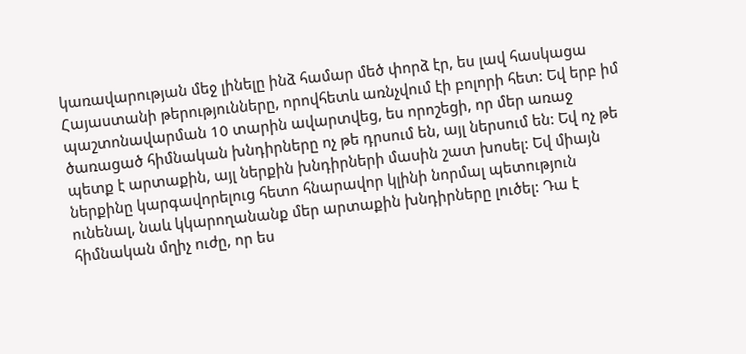կառավարության մեջ լինելը ինձ համար մեծ փորձ էր, ես լավ հասկացա Հայաստանի թերությունները, որովհետև առնչվում էի բոլորի հետ: Եվ երբ իմ պաշտոնավարման 10 տարին ավարտվեց, ես որոշեցի, որ մեր առաջ ծառացած հիմնական խնդիրները ոչ թե դրսում են, այլ ներսում են: Եվ ոչ թե պետք է արտաքին, այլ ներքին խնդիրների մասին շատ խոսել: Եվ միայն ներքինը կարգավորելուց հետո հնարավոր կլինի նորմալ պետություն ունենալ, նաև կկարողանանք մեր արտաքին խնդիրները լուծել: Դա է հիմնական մղիչ ուժը, որ ես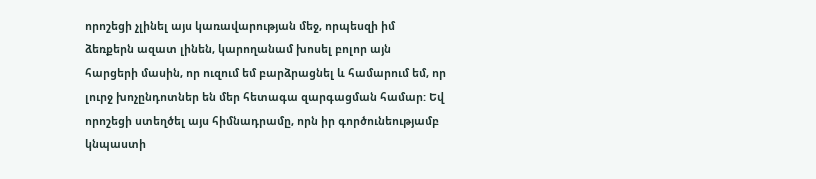որոշեցի չլինել այս կառավարության մեջ, որպեսզի իմ ձեռքերն ազատ լինեն, կարողանամ խոսել բոլոր այն հարցերի մասին, որ ուզում եմ բարձրացնել և համարում եմ, որ լուրջ խոչընդոտներ են մեր հետագա զարգացման համար: Եվ որոշեցի ստեղծել այս հիմնադրամը, որն իր գործունեությամբ կնպաստի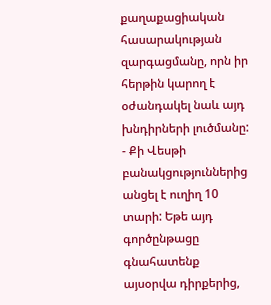քաղաքացիական հասարակության զարգացմանը, որն իր հերթին կարող է օժանդակել նաև այդ խնդիրների լուծմանը:
- Քի Վեսթի բանակցություններից անցել է ուղիղ 10 տարի: Եթե այդ գործընթացը գնահատենք այսօրվա դիրքերից,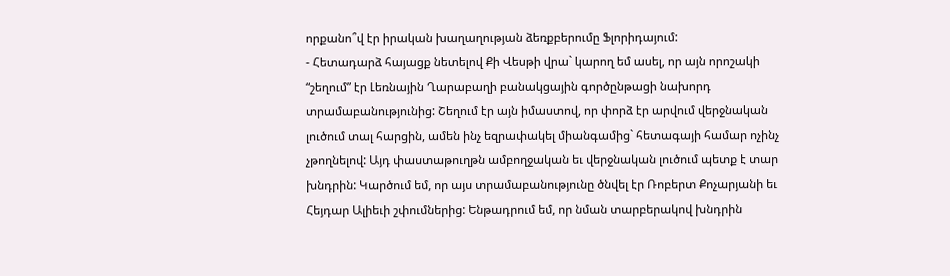որքանո՞վ էր իրական խաղաղության ձեռքբերումը Ֆլորիդայում:
- Հետադարձ հայացք նետելով Քի Վեսթի վրա` կարող եմ ասել, որ այն որոշակի “շեղում” էր Լեռնային Ղարաբաղի բանակցային գործընթացի նախորդ տրամաբանությունից: Շեղում էր այն իմաստով, որ փորձ էր արվում վերջնական լուծում տալ հարցին, ամեն ինչ եզրափակել միանգամից` հետագայի համար ոչինչ չթողնելով: Այդ փաստաթուղթն ամբողջական եւ վերջնական լուծում պետք է տար խնդրին: Կարծում եմ, որ այս տրամաբանությունը ծնվել էր Ռոբերտ Քոչարյանի եւ Հեյդար Ալիեւի շփումներից: Ենթադրում եմ, որ նման տարբերակով խնդրին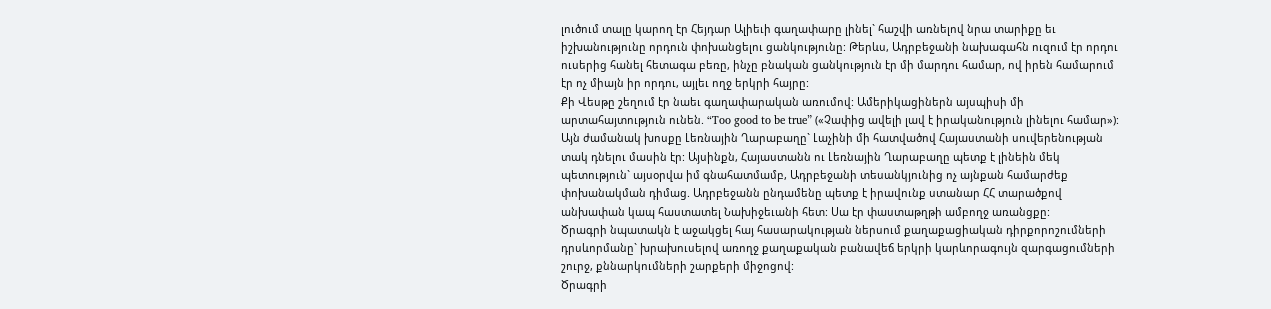լուծում տալը կարող էր Հեյդար Ալիեւի գաղափարը լինել` հաշվի առնելով նրա տարիքը եւ իշխանությունը որդուն փոխանցելու ցանկությունը: Թերևս, Ադրբեջանի նախագահն ուզում էր որդու ուսերից հանել հետագա բեռը, ինչը բնական ցանկություն էր մի մարդու համար, ով իրեն համարում էր ոչ միայն իր որդու, այլեւ ողջ երկրի հայրը:
Քի Վեսթը շեղում էր նաեւ գաղափարական առումով: Ամերիկացիներն այսպիսի մի արտահայտություն ունեն. “Too good to be true” («Չափից ավելի լավ է իրականություն լինելու համար»): Այն ժամանակ խոսքը Լեռնային Ղարաբաղը` Լաչինի մի հատվածով Հայաստանի սուվերենության տակ դնելու մասին էր: Այսինքն, Հայաստանն ու Լեռնային Ղարաբաղը պետք է լինեին մեկ պետություն` այսօրվա իմ գնահատմամբ, Ադրբեջանի տեսանկյունից ոչ այնքան համարժեք փոխանակման դիմաց. Ադրբեջանն ընդամենը պետք է իրավունք ստանար ՀՀ տարածքով անխափան կապ հաստատել Նախիջեւանի հետ: Սա էր փաստաթղթի ամբողջ առանցքը:
Ծրագրի նպատակն է աջակցել հայ հասարակության ներսում քաղաքացիական դիրքորոշումների դրսևորմանը` խրախուսելով առողջ քաղաքական բանավեճ երկրի կարևորագույն զարգացումների շուրջ, քննարկումների շարքերի միջոցով:
Ծրագրի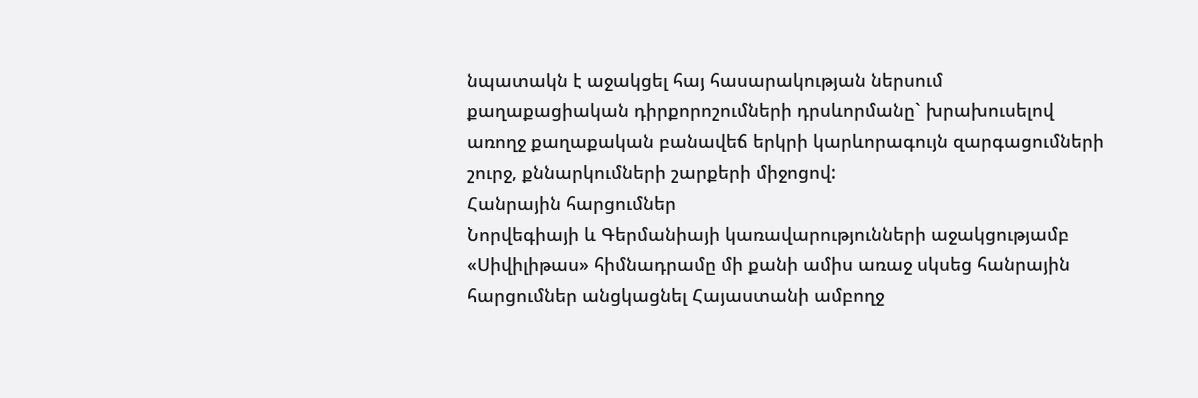նպատակն է աջակցել հայ հասարակության ներսում քաղաքացիական դիրքորոշումների դրսևորմանը` խրախուսելով առողջ քաղաքական բանավեճ երկրի կարևորագույն զարգացումների շուրջ, քննարկումների շարքերի միջոցով:
Հանրային հարցումներ
Նորվեգիայի և Գերմանիայի կառավարությունների աջակցությամբ «Սիվիլիթաս» հիմնադրամը մի քանի ամիս առաջ սկսեց հանրային հարցումներ անցկացնել Հայաստանի ամբողջ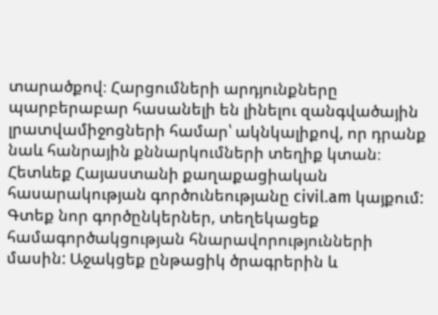տարածքով։ Հարցումների արդյունքները պարբերաբար հասանելի են լինելու զանգվածային լրատվամիջոցների համար՝ ակնկալիքով, որ դրանք նաև հանրային քննարկումների տեղիք կտան։
Հետևեք Հայաստանի քաղաքացիական հասարակության գործունեությանը civil.am կայքում: Գտեք նոր գործընկերներ, տեղեկացեք համագործակցության հնարավորությունների մասին: Աջակցեք ընթացիկ ծրագրերին և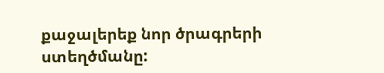քաջալերեք նոր ծրագրերի ստեղծմանը: